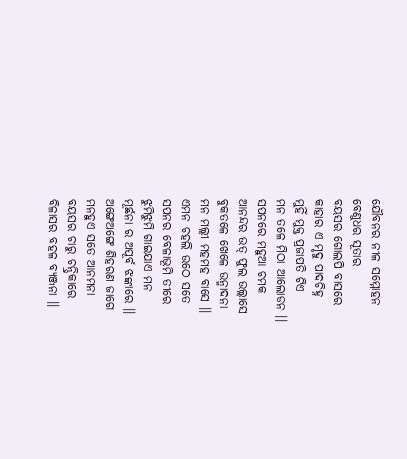ଯୌବନର ନୀଳ ସମ୍ମୋହନ
ବେଣୁଧର ସୂତାର
ବୟସର ଗୋଲପି ବାସରେ
କାହାର ଏ ମୃଦୁ ପାଦଚିହ୍ନ
ମୁହିଁ ମୁକ୍ତ ପ୍ରଜାପତି ଟିଏ
ମନ ତଳେ ମିଠା ଆଲୋଡନ ।।
ସପନରେ ମହୁଆ ଚମକ
ଆନନ୍ଦର ଉତ୍ ଫୁଲ ଉଲ୍ଲାସେ
ବୁକତଳେ ଖେଳେ ଉନ୍ମାଦନା
ମନ ମଲ୍ଲୀ ମହମହ ବାସେ ।।
ଏମନ ଚହଲି ଉଠେ ସତେ
ସପନର ବେଳାଭୂମି ତୀରେ
ଝୁମିଝୁମି ଗାଇଯାଏ ମନ
ମୂର୍ଛନା ର ଅପୂର୍ବ ଝଙ୍କାରେ ।।
ଅଙ୍ଗେଅଙ୍ଗେ ଶିହରଣ ଜାଗେ
ମନହୁଏ ସତେ ଆନମନା
ବୟସର ଚାରୁ ଚନ୍ଦ୍ରିକାରେ
ବିଳାସର ବହଳ ବ୍ୟଞ୍ଜନା ।।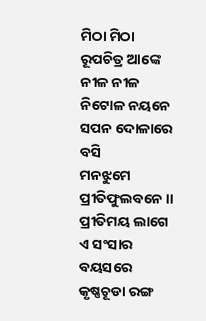ମିଠା ମିଠା ରୂପଚିତ୍ର ଆଙ୍କେ
ନୀଳ ନୀଳ ନିଟୋଳ ନୟନେ
ସପନ ଦୋଳାରେ ବସି
ମନଝୁମେ ପ୍ରୀତିଫୁଲବନେ ।।
ପ୍ରୀତିମୟ ଲାଗେ ଏ ସଂସାର
ବୟସରେ କୃଷ୍ଣଚୂଡା ରଙ୍ଗ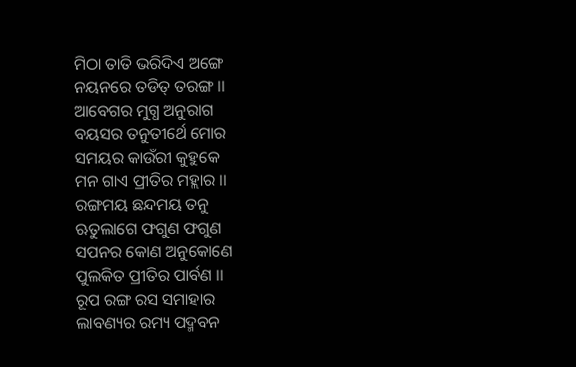ମିଠା ତାତି ଭରିଦିଏ ଅଙ୍ଗେ
ନୟନରେ ତଡିତ୍ ତରଙ୍ଗ ।।
ଆବେଗର ମୁଗ୍ଧ ଅନୁରାଗ
ବୟସର ତନୁତୀର୍ଥେ ମୋର
ସମୟର କାଉଁରୀ କୁହୁକେ
ମନ ଗାଏ ପ୍ରୀତିର ମହ୍ଲାର ।।
ରଙ୍ଗମୟ ଛନ୍ଦମୟ ତନୁ
ଋତୁଲାଗେ ଫଗୁଣ ଫଗୁଣ
ସପନର କୋଣ ଅନୁକୋଣେ
ପୁଲକିତ ପ୍ରୀତିର ପାର୍ବଣ ।।
ରୂପ ରଙ୍ଗ ରସ ସମାହାର
ଲାବଣ୍ୟର ରମ୍ୟ ପଦ୍ମବନ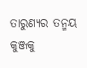ତାରୁଣ୍ୟର ତନ୍ମୟ କୁଞ୍ଜକୁ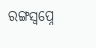ରଙ୍ଗସ୍ବପ୍ନେ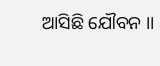ଆସିଛି ଯୌବନ ।।